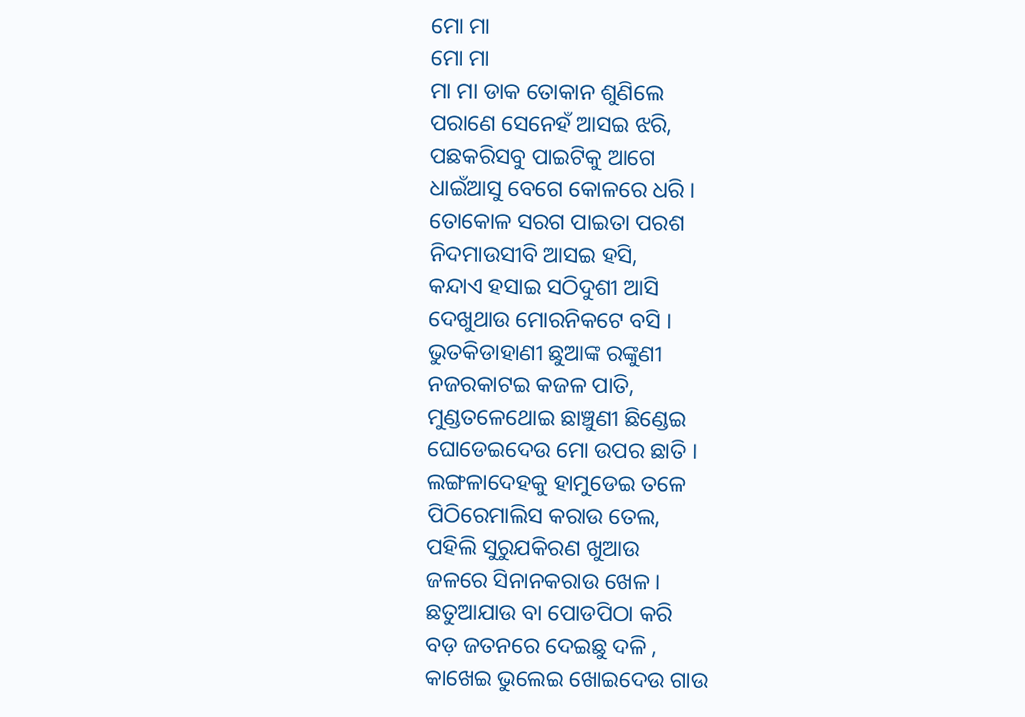ମୋ ମା
ମୋ ମା
ମା ମା ଡାକ ତୋକାନ ଶୁଣିଲେ
ପରାଣେ ସେନେହଁ ଆସଇ ଝରି,
ପଛକରିସବୁ ପାଇଟିକୁ ଆଗେ
ଧାଇଁଆସୁ ବେଗେ କୋଳରେ ଧରି ।
ତୋକୋଳ ସରଗ ପାଇତା ପରଶ
ନିଦମାଉସୀବି ଆସଇ ହସି,
କନ୍ଦାଏ ହସାଇ ସଠିଦୁଶୀ ଆସି
ଦେଖୁଥାଉ ମୋରନିକଟେ ବସି ।
ଭୁତକିଡାହାଣୀ ଛୁଆଙ୍କ ରଙ୍କୁଣୀ
ନଜରକାଟଇ କଜଳ ପାତି,
ମୁଣ୍ଡତଳେଥୋଇ ଛାଞ୍ଚୁଣୀ ଛିଣ୍ଡେଇ
ଘୋଡେଇଦେଉ ମୋ ଉପର ଛାତି ।
ଲଙ୍ଗଳାଦେହକୁ ହାମୁଡେଇ ତଳେ
ପିଠିରେମାଲିସ କରାଉ ତେଲ,
ପହିଲି ସୁରୁଯକିରଣ ଖୁଆଉ
ଜଳରେ ସିନାନକରାଉ ଖେଳ ।
ଛତୁଆଯାଉ ବା ପୋଡପିଠା କରି
ବଡ଼ ଜତନରେ ଦେଇଛୁ ଦଳି ,
କାଖେଇ ଭୁଲେଇ ଖୋଇଦେଉ ଗାଉ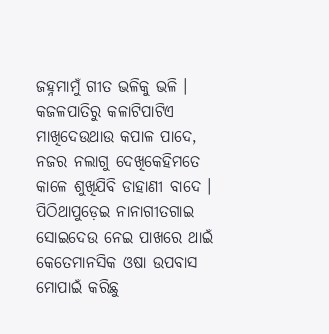ଜହ୍ନମାମୁଁ ଗୀତ ଭଳିକୁ ଭଳି ।
କଜଳପାତିରୁ କଳାଟିପାଟିଏ
ମାଖିଦେଉଥାଉ କପାଳ ପାଦେ,
ନଜର ନଲାଗୁ ଦେଖିକେହିମତେ
କାଳେ ଶୁଖିଯିବି ଡାହାଣୀ ବାଦେ ।
ପିଠିଥାପୁଡ଼େଇ ନାନାଗୀତଗାଇ
ସୋଇଦେଉ ନେଇ ପାଖରେ ଥାଇଁ
କେତେମାନସିକ ଓଷା ଉପବାସ
ମୋପାଇଁ କରିଛୁ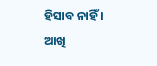ହିସାବ ନାହିଁ ।
ଆଖି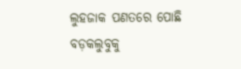ଲୁହଜାକ ପଣତରେ ପୋଛି
ବଡ଼କଲୁବୁକୁ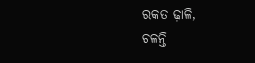ରକତ ଢ଼ାଳି,
ଚଳନ୍ତି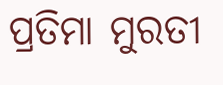ପ୍ରତିମା ମୁରତୀ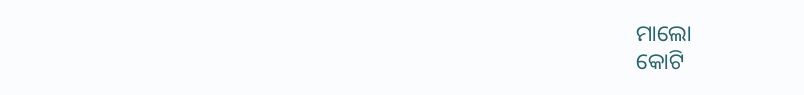ମାଲୋ
କୋଟି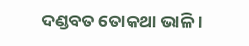ଦଣ୍ଡବତ ତୋକଥା ଭାଳି ।